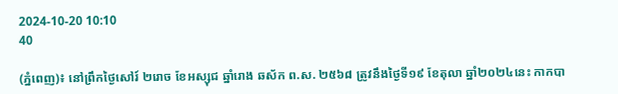2024-10-20 10:10
40

(ភ្នំពេញ)៖ នៅព្រឹកថ្ងៃសៅរ៍ ២រោច ខែអស្សុជ ឆ្នាំរោង ឆស័ក ព.ស. ២៥៦៨ ត្រូវនឹងថ្ងៃទី១៩ ខែតុលា ឆ្នាំ២០២៤នេះ កាកបា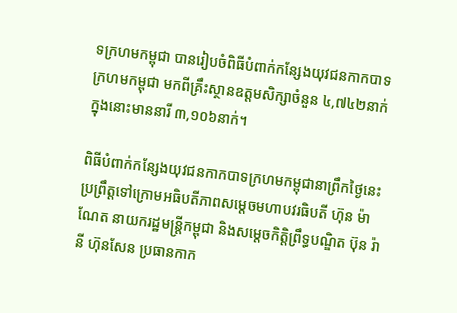ទក្រហមកម្ពុជា បានរៀបចំពិធីបំពាក់កន្សែងយុវជនកាកបាទក្រហមកម្ពុជា មកពីគ្រឹះស្ថានឧត្តមសិក្សាចំនួន ៤,៧៤២នាក់ ក្នុងនោះមាននារី ៣,១០៦នាក់។

ពិធីបំពាក់កន្សែងយុវជនកាកបាទក្រហមកម្ពុជានាព្រឹកថ្ងៃនេះ ប្រព្រឹត្តទៅក្រោមអធិបតីភាពសម្តេចមហាបវរធិបតី ហ៊ុន ម៉ាណែត នាយករដ្ឋមន្ត្រីកម្ពុជា និងសម្តេចកិត្តិព្រឹទ្ធបណ្ឌិត ប៊ុន រ៉ានី ហ៊ុនសែន ប្រធានកាក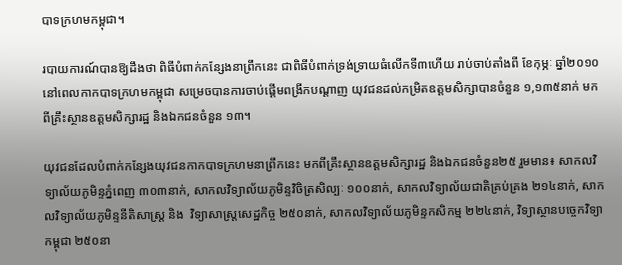បាទក្រហមកម្ពុជា។

របាយការណ៍បានឱ្យដឹងថា ពិធីបំពាក់កន្សែងនាព្រឹកនេះ ជាពិធីបំពាក់ទ្រង់ទ្រាយធំលើកទី៣ហើយ រាប់ចាប់តាំងពី ខែកុម្ភៈ ឆ្នាំ២០១០ នៅពេលកាកបាទក្រហមកម្ពុជា សម្រេចបានការចាប់ផ្តើមពង្រីកបណ្តាញ យុវជនដល់កម្រិតឧត្តមសិក្សាបានចំនួន ១,១៣៥នាក់ មកពីគ្រឹះស្ថានឧត្តមសិក្សារដ្ឋ និងឯកជនចំនួន ១៣។

យុវជនដែលបំពាក់កន្សែងយុវជនកាកបាទក្រហមនាព្រឹកនេះ មកពីគ្រឹះស្ថានឧត្តមសិក្សារដ្ឋ និងឯកជនចំនួន២៥ រួមមាន៖ សាកលវិទ្យាល័យភូមិន្ទភ្នំពេញ ៣០៣នាក់, សាកលវិទ្យាល័យភូមិន្ទវិចិត្រសិល្បៈ ១០០នាក់, សាកលវិទ្យាល័យជាតិគ្រប់គ្រង ២១៤នាក់, សាកលវិទ្យាល័យភូមិន្ទនីតិសាស្ត្រ និង  វិទ្យាសាស្ត្រសេដ្ឋកិច្ច ២៥០នាក់, សាកលវិទ្យាល័យភូមិន្ទកសិកម្ម ២២៤នាក់, វិទ្យាស្ថានបច្ចេកវិទ្យាកម្ពុជា ២៥០នា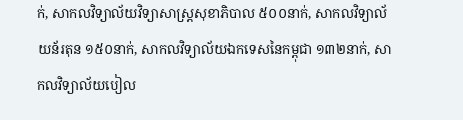ក់, សាកលវិទ្យាល័យវិទ្យាសាស្ត្រសុខាភិបាល ៥០០នាក់, សាកលវិទ្យាល័យន័រតុន ១៥០នាក់, សាកលវិទ្យាល័យឯកទេសនៃកម្ពុជា ១៣២នាក់, សាកលវិទ្យាល័យបៀល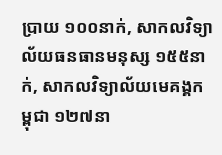ប្រាយ ១០០នាក់, សាកលវិទ្យាល័យធនធានមនុស្ស ១៥៥នាក់, សាកលវិទ្យាល័យមេគង្គកម្ពុជា ១២៧នា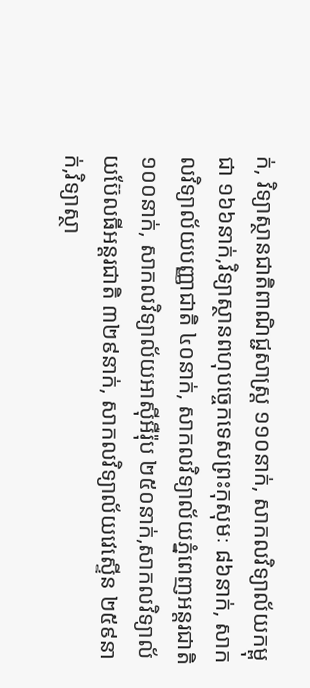ក់, វិទ្យាស្ថានជាតិពាណិជ្ជសាស្ត្រ ១១០នាក់, សាកលវិទ្យាល័យកម្ពុជា ១៦៦នាក់,វិទ្យាស្ថានពហុបច្ចេកទេសព្រះកុសុមៈ ៨៦នាក់, សាកលវិទ្យាល័យបញ្ញាជាតិ ៤០នាក់, សាកលវិទ្យាល័យភ្នំពេញអន្តរជាតិ ១០០នាក់, សាកលវិទ្យាល័យអាស៊ីអឺរ៉ុប ២៥០នាក់,សាកលវិទ្យាល័យប៊ែលធីអន្តរជាតិ ៣២៩នាក់, សាកលវិទ្យាល័យវេស្ទើន ២៥៩នាក់,វិទ្យាស្ថា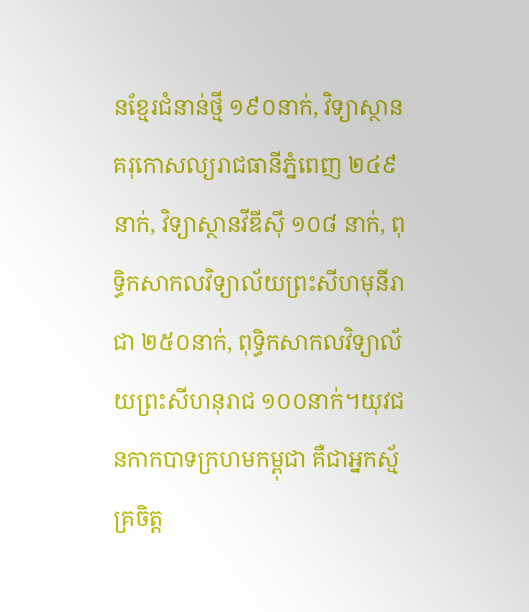នខ្មែរជំនាន់ថ្មី ១៩០នាក់, វិទ្យាស្ថានគរុកោសល្យរាជធានីភ្នំពេញ ២៤៩នាក់, វិទ្យាស្ថានវីឌីស៊ី ១០៨ នាក់, ពុទ្ធិកសាកលវិទ្យាល័យព្រះសីហមុនីរាជា ២៥០នាក់, ពុទ្ធិកសាកលវិទ្យាល័យព្រះសីហនុរាជ ១០០នាក់។យុវជនកាកបាទក្រហមកម្ពុជា គឺជាអ្នកស្ម័គ្រចិត្ត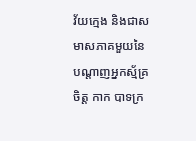វ័យក្មេង និងជាសមាសភាគមួយនៃ បណ្តាញអ្នកស្ម័គ្រចិត្ត កាក បាទក្រ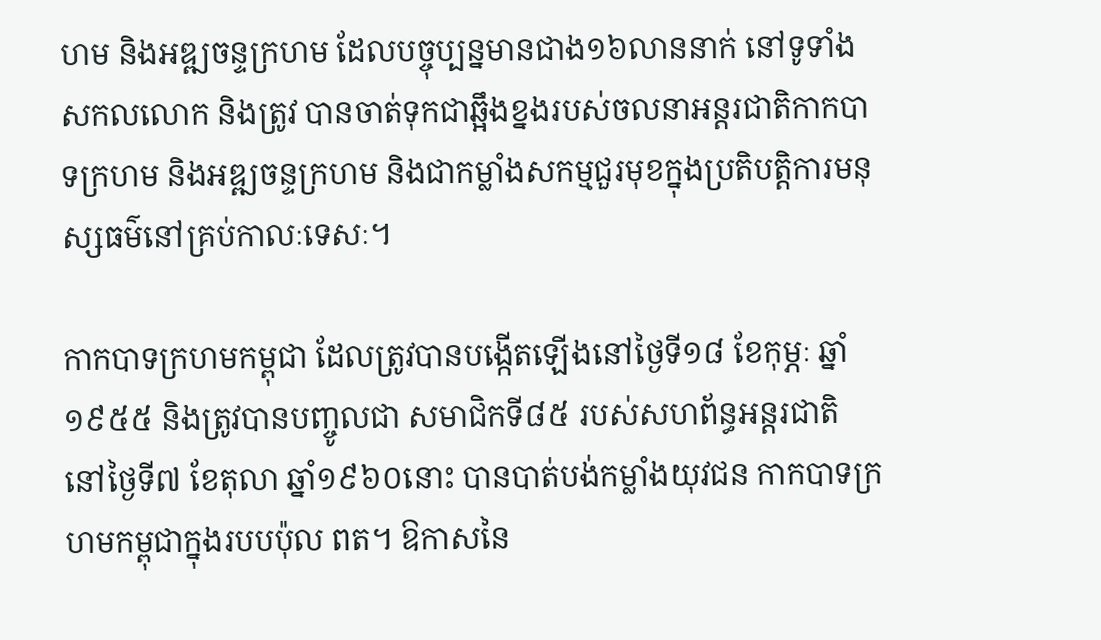ហម និងអឌ្ឍចន្ទក្រហម ដែលបច្ចុប្បន្នមានជាង១៦លាននាក់ នៅទូទាំងសកលលោក និងត្រូវ បានចាត់ទុកជាឆ្អឹងខ្នងរបស់ចលនាអន្តរជាតិកាកបាទក្រហម និងអឌ្ឍចន្ទក្រហម និងជាកម្លាំងសកម្មជួរមុខក្នុងប្រតិបត្តិការមនុស្សធម៌នៅគ្រប់កាលៈទេសៈ។

កាកបាទក្រហមកម្ពុជា ដែលត្រូវបានបង្កើតឡើងនៅថ្ងៃទី១៨ ខែកុម្ភៈ ឆ្នាំ១៩៥៥ និងត្រូវបានបញ្ចូលជា សមាជិកទី៨៥ របស់សហព័ន្ធអន្តរជាតិ នៅថ្ងៃទី៧ ខែតុលា ឆ្នាំ១៩៦០នោះ បានបាត់បង់កម្លាំងយុវជន កាកបាទក្រហមកម្ពុជាក្នុងរបបប៉ុល ពត។ ឱកាសនៃ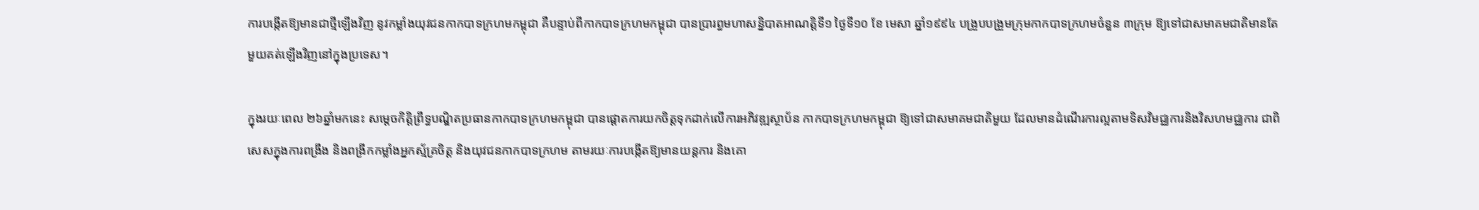ការបង្កើតឱ្យមានជាថ្មីឡើងវិញ នូវកម្លាំងយុវជនកាកបាទក្រហមកម្ពុជា គឺបន្ទាប់ពីកាកបាទក្រហមកម្ពុជា បានប្រារព្ធមហាសន្និបាតអាណត្តិទី១ ថ្ងៃទី១០ ខែ មេសា ឆ្នាំ១៩៩៤ បង្រួបបង្រួមក្រុមកាកបាទក្រហមចំនួន ៣ក្រុម ឱ្យទៅជាសមាគមជាតិមានតែមួយគត់ឡើងវិញនៅក្នុងប្រទេស។

ក្នុងរយៈពេល ២៦ឆ្នាំមកនេះ សម្តេចកិតិ្តព្រឹទ្ធបណ្ឌិតប្រធានកាកបាទក្រហមកម្ពុជា បានផ្ដោតការយកចិត្តទុកដាក់លើការអភិវឌ្ឍស្ថាប័ន កាកបាទក្រហមកម្ពុជា ឱ្យទៅជាសមាគមជាតិមួយ ដែលមានដំណើរការល្អតាមទិសវិមជ្ឈការនិងវិសហមជ្ឈការ ជាពិសេសក្នុងការពង្រឹង និងពង្រីកកម្លាំងអ្នកស្ម័គ្រចិត្ត និងយុវជនកាកបាទក្រហម តាមរយៈការបង្កើតឱ្យមានយន្តការ និងគោ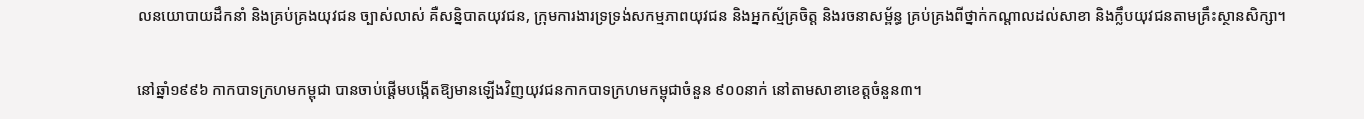លនយោបាយដឹកនាំ និងគ្រប់គ្រងយុវជន ច្បាស់លាស់ គឺសន្និបាតយុវជន, ក្រុមការងារទ្រទ្រង់សកម្មភាពយុវជន និងអ្នកស្ម័គ្រចិត្ត និងរចនាសម្ព័ន្ធ គ្រប់គ្រងពីថ្នាក់កណ្តាលដល់សាខា និងក្លឹបយុវជនតាមគ្រឹះស្ថានសិក្សា។

នៅឆ្នាំ១៩៩៦ កាកបាទក្រហមកម្ពុជា បានចាប់ផ្តើមបង្កើតឱ្យមានឡើងវិញយុវជនកាកបាទក្រហមកម្ពុជាចំនួន ៩០០នាក់ នៅតាមសាខាខេត្តចំនួន៣។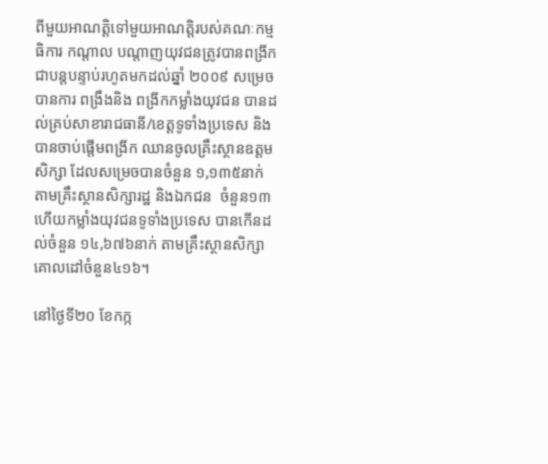ពីមួយអាណត្តិទៅមួយអាណត្តិរបស់គណៈកម្មធិការ កណ្តាល បណ្តាញយុវជនត្រូវបានពង្រីកជាបន្តបន្ទាប់រហូតមកដល់ឆ្នាំ ២០០៩ សម្រេចបានការ ពង្រឹងនិង ពង្រីកកម្លាំងយុវជន បានដល់គ្រប់សាខារាជធានី/ខេត្តទូទាំងប្រទេស និងបានចាប់ផ្តើមពង្រីក ឈានចូលគ្រឹះស្ថានឧត្តមសិក្សា ដែលសម្រេចបានចំនួន ១,១៣៥នាក់ តាមគ្រឹះស្ថានសិក្សារដ្ឋ និងឯកជន  ចំនួន១៣ ហើយកម្លាំងយុវជនទូទាំងប្រទេស បានកើនដល់ចំនួន ១៤,៦៧៦នាក់ តាមគ្រឹះស្ថានសិក្សា គោលដៅចំនួន៤១៦។

នៅថ្ងៃទី២០ ខែកក្ក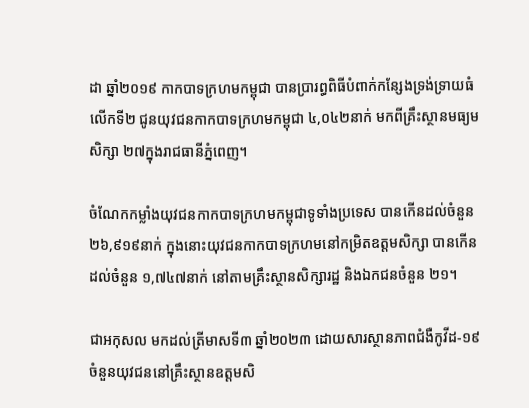ដា ឆ្នាំ២០១៩ កាកបាទក្រហមកម្ពុជា បានប្រារព្ធពិធីបំពាក់កន្សែងទ្រង់ទ្រាយធំលើកទី២ ជូនយុវជនកាកបាទក្រហមកម្ពុជា ៤,០៤២នាក់ មកពីគ្រឹះស្ថានមធ្យមសិក្សា ២៧ក្នុងរាជធានីភ្នំពេញ។

ចំណែកកម្លាំងយុវជនកាកបាទក្រហមកម្ពុជាទូទាំងប្រទេស បានកើនដល់ចំនួន ២៦,៩១៩នាក់ ក្នុងនោះយុវជនកាកបាទក្រហមនៅកម្រិតឧត្តមសិក្សា បានកើនដល់ចំនួន ១,៧៤៧នាក់ នៅតាមគ្រឹះស្ថានសិក្សារដ្ឋ និងឯកជនចំនួន ២១។

ជាអកុសល មកដល់ត្រីមាសទី៣ ឆ្នាំ២០២៣ ដោយសារស្ថានភាពជំងឺកូវីដ-១៩ ចំនួនយុវជននៅគ្រឹះស្ថានឧត្តមសិ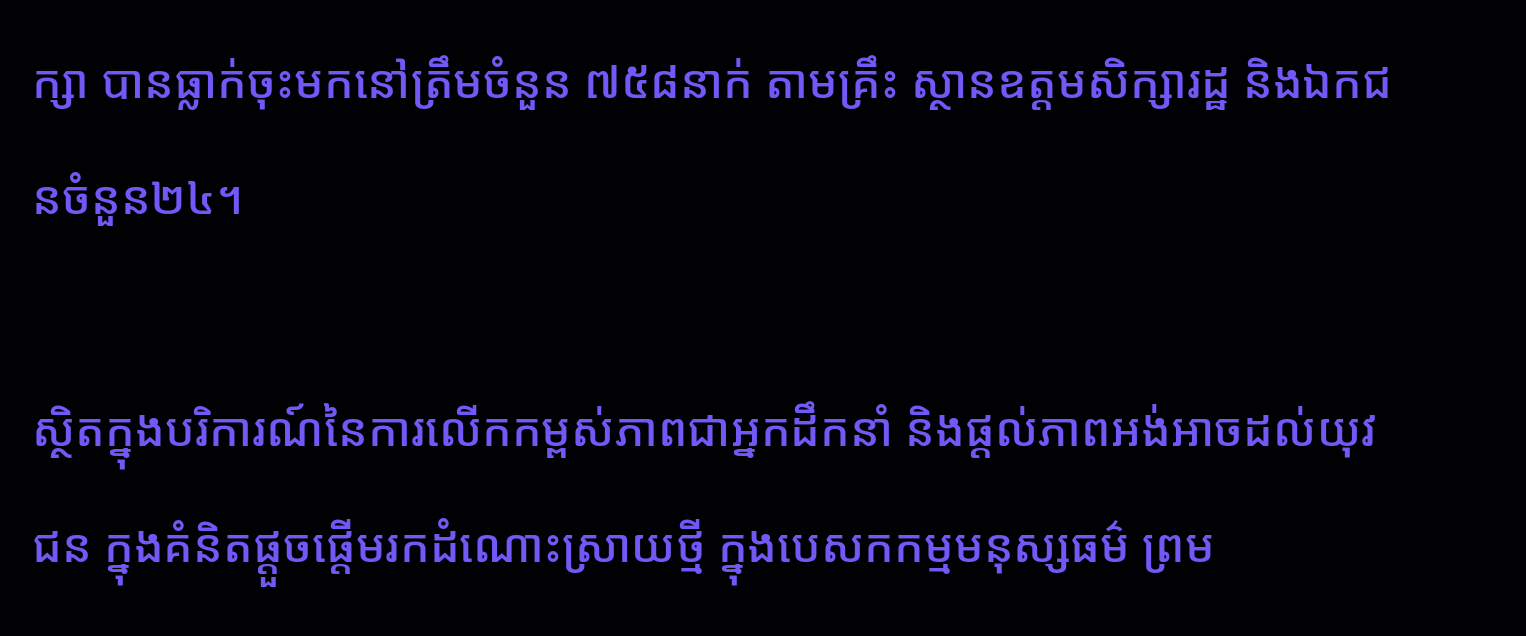ក្សា បានធ្លាក់ចុះមកនៅត្រឹមចំនួន ៧៥៨នាក់ តាមគ្រឹះ ស្ថានឧត្តមសិក្សារដ្ឋ និងឯកជនចំនួន២៤។

ស្ថិតក្នុងបរិការណ៍នៃការលើកកម្ពស់ភាពជាអ្នកដឹកនាំ និងផ្ដល់ភាពអង់អាចដល់យុវជន ក្នុងគំនិតផ្តួចផ្តើមរកដំណោះស្រាយថ្មី ក្នុងបេសកកម្មមនុស្សធម៌ ព្រម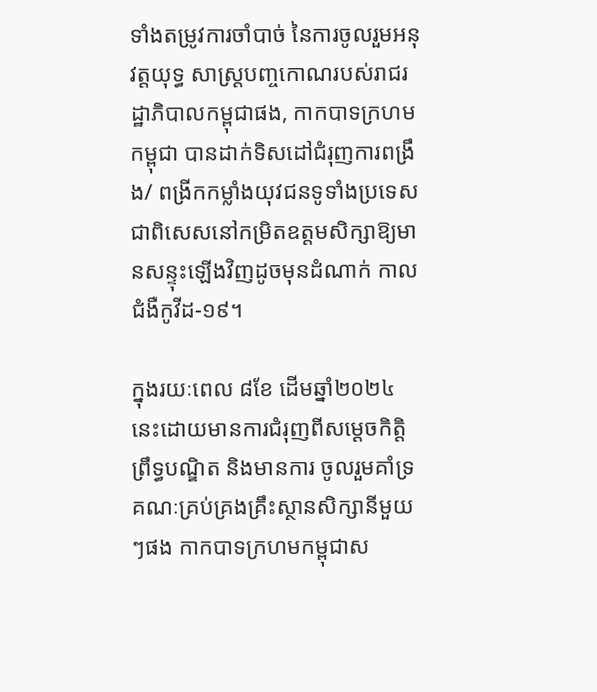ទាំងតម្រូវការចាំបាច់ នៃការចូលរួមអនុវត្តយុទ្ធ សាស្ត្របញ្ចកោណរបស់រាជរដ្ឋាភិបាលកម្ពុជាផង, កាកបាទក្រហមកម្ពុជា បានដាក់ទិសដៅជំរុញការពង្រឹង/ ពង្រីកកម្លាំងយុវជនទូទាំងប្រទេស ជាពិសេសនៅកម្រិតឧត្តមសិក្សាឱ្យមានសន្ទុះឡើងវិញដូចមុនដំណាក់ កាលជំងឺកូវីដ-១៩។

ក្នុងរយៈពេល ៨ខែ ដើមឆ្នាំ២០២៤ នេះដោយមានការជំរុញពីសម្ដេចកិត្តិព្រឹទ្ធបណ្ឌិត និងមានការ ចូលរួមគាំទ្រគណៈគ្រប់គ្រងគ្រឹះស្ថានសិក្សានីមួយៗផង កាកបាទក្រហមកម្ពុជាស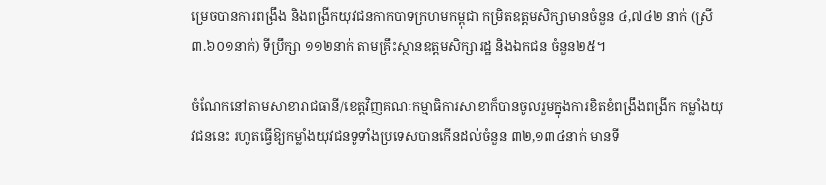ម្រេចបានការពង្រឹង និងពង្រីកយុវជនកាកបាទក្រហមកម្ពុជា កម្រិតឧត្តមសិក្សាមានចំនួន ៤,៧៤២ នាក់ (ស្រី ៣.៦០១នាក់) ទីប្រឹក្សា ១១២នាក់ តាមគ្រឹះស្ថានឧត្តមសិក្សារដ្ឋ និងឯកជន ចំនួន២៥។

ចំណែកនៅតាមសាខារាជធានី/ខេត្តវិញគណៈកម្មាធិការសាខាក៏បានចូលរួមក្នុងការខិតខំពង្រឹងពង្រីក កម្លាំងយុវជននេះ រហូតធ្វើឱ្យកម្លាំងយុវជនទូទាំងប្រទេសបានកើនដល់ចំនួន ៣២,១៣៤នាក់ មានទី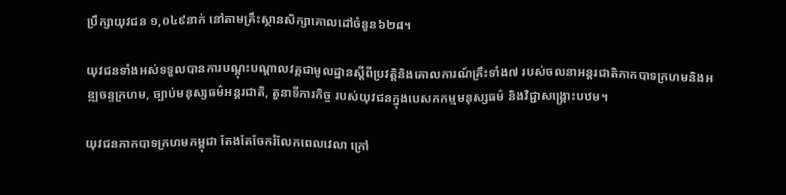ប្រឹក្សាយុវជន ១,០៤៩នាក់ នៅតាមគ្រឹះស្ថានសិក្សាគោលដៅចំនួន៦២៨។

យុវជនទាំងអស់ទទួលបានការបណ្តុះបណ្តាលវគ្គជាមូលដ្ឋានស្តីពីប្រវត្ដិនិងគោលការណ៍គ្រឹះទាំង៧ របស់ចលនាអន្តរជាតិកាកបាទក្រហមនិងអឌ្ឍចន្ទក្រហម, ច្បាប់មនុស្សធម៌អន្តរជាតិ, តួនាទីភារកិច្ច របស់យុវជនក្នុងបេសកកម្មមនុស្សធម៌ និងវិជ្ជាសង្គ្រោះបឋម។

យុវជនកាកបាទក្រហមកម្ពុជា តែងតែចែករំលែកពេលវេលា ក្រៅ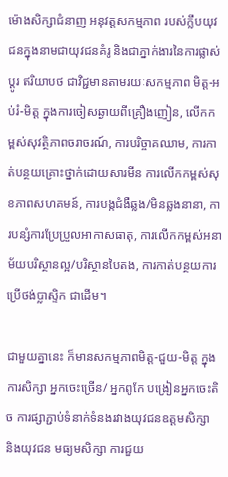ម៉ោងសិក្សាជំនាញ អនុវត្តសកម្មភាព របស់ក្លឹបយុវជនក្នុងនាមជាយុវជនគំរូ និងជាភ្នាក់ងារនៃការផ្លាស់ប្តូរ ឥរិយាបថ ជាវិជ្ជមានតាមរយៈសកម្មភាព មិត្ត-អប់រំ-មិត្ត ក្នុងការចៀសឆ្ងាយពីគ្រឿងញៀន, លើកកម្ពស់សុវត្ថិភាពចរាចរណ៍, ការបរិច្ចាគឈាម, ការកាត់បន្ថយគ្រោះថ្នាក់ដោយសារមីន ការលើកកម្ពស់សុខភាពសហគមន៍, ការបង្កជំងឺឆ្លង/មិនឆ្លងនានា, ការបន្សំការប្រែប្រួលអាកាសធាតុ, ការលើកកម្ពស់អនាម័យបរិស្ថានល្អ/បរិស្ថានបៃតង, ការកាត់បន្ថយការប្រើថង់ប្លាស្ទិក ជាដើម។

ជាមួយគ្នានេះ ក៏មានសកម្មភាពមិត្ត-ជួយ-មិត្ត ក្នុងការសិក្សា អ្នកចេះច្រើន/ អ្នកពូកែ បង្រៀនអ្នកចេះតិច ការផ្សាភ្ជាប់ទំនាក់ទំនងរវាងយុវជនឧត្តមសិក្សា និងយុវជន មធ្យមសិក្សា ការជួយ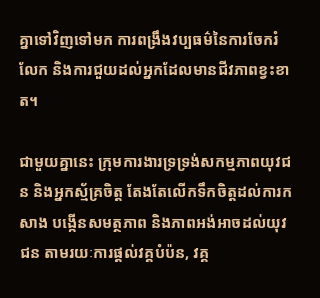គ្នាទៅវិញទៅមក ការពង្រឹងវប្បធម៌នៃការចែករំលែក និងការជួយដល់អ្នកដែលមានជីវភាពខ្វះខាត។

ជាមួយគ្នានេះ ក្រុមការងារទ្រទ្រង់សកម្មភាពយុវជន និងអ្នកស្ម័គ្រចិត្ត តែងតែលើកទឹកចិត្តដល់ការកសាង បង្កើនសមត្ថភាព និងភាពអង់អាចដល់យុវជន តាមរយៈការផ្ដល់វគ្គបំប៉ន, វគ្គ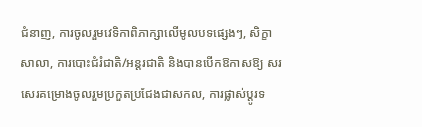ជំនាញ, ការចូលរួមវេទិកាពិភាក្សាលើមូលបទផ្សេងៗ, សិក្ខាសាលា, ការបោះជំរំជាតិ/អន្តរជាតិ និងបានបើកឱកាសឱ្យ សរសេរគម្រោងចូលរួមប្រកួតប្រជែងជាសកល, ការផ្លាស់ប្តូរទ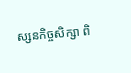ស្សនកិច្ចសិក្សា ពិ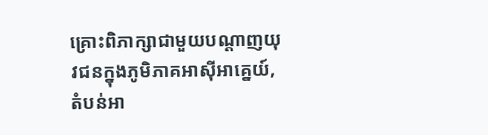គ្រោះពិភាក្សាជាមួយបណ្តាញយុវជនក្នុងភូមិភាគអាស៊ីអាគ្នេយ៍, តំបន់អា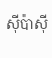ស៊ីប៉ាស៊ី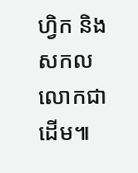ហ្វិក និងសកលលោកជាដើម៕